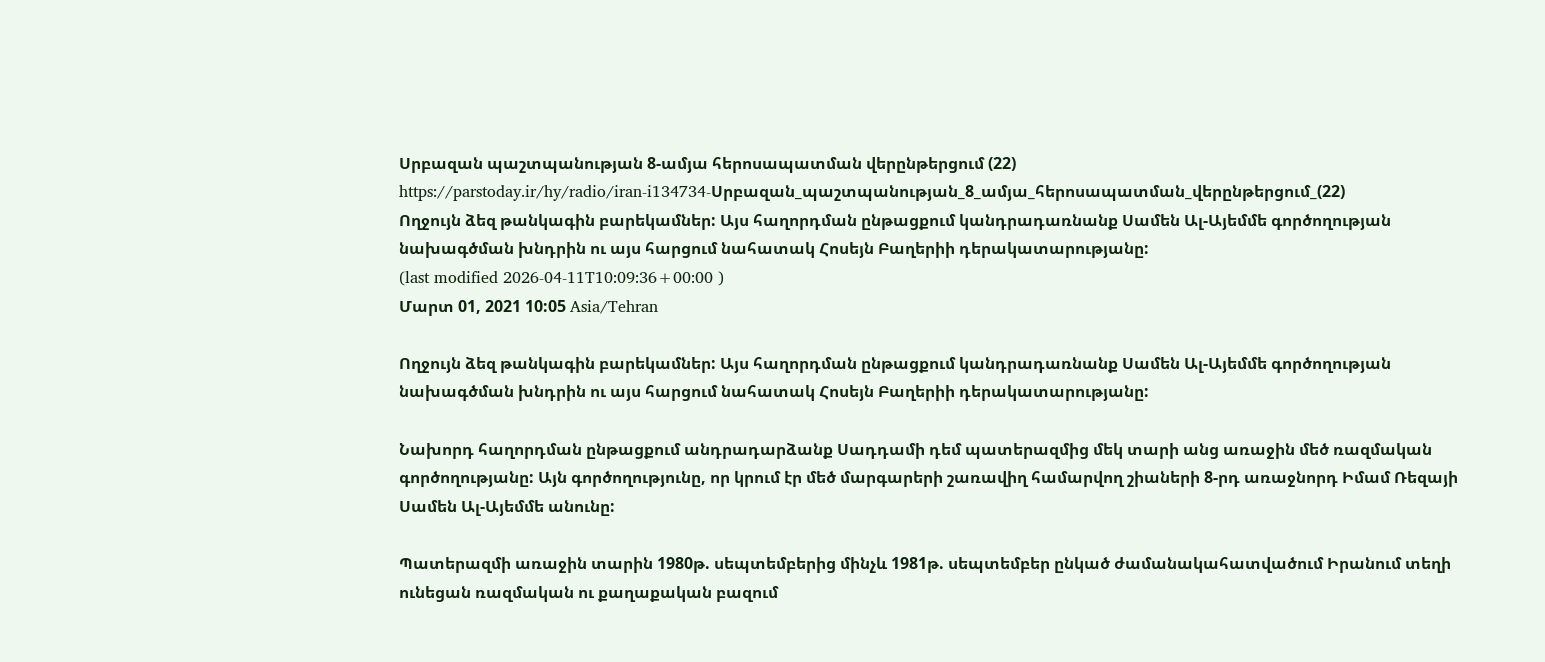Սրբազան պաշտպանության 8-ամյա հերոսապատման վերընթերցում (22)
https://parstoday.ir/hy/radio/iran-i134734-Սրբազան_պաշտպանության_8_ամյա_հերոսապատման_վերընթերցում_(22)
Ողջույն ձեզ թանկագին բարեկամներ: Այս հաղորդման ընթացքում կանդրադառնանք Սամեն Ալ-Այեմմե գործողության նախագծման խնդրին ու այս հարցում նահատակ Հոսեյն Բաղերիի դերակատարությանը:
(last modified 2026-04-11T10:09:36+00:00 )
Մարտ 01, 2021 10:05 Asia/Tehran

Ողջույն ձեզ թանկագին բարեկամներ: Այս հաղորդման ընթացքում կանդրադառնանք Սամեն Ալ-Այեմմե գործողության նախագծման խնդրին ու այս հարցում նահատակ Հոսեյն Բաղերիի դերակատարությանը:

Նախորդ հաղորդման ընթացքում անդրադարձանք Սադդամի դեմ պատերազմից մեկ տարի անց առաջին մեծ ռազմական գործողությանը: Այն գործողությունը, որ կրում էր մեծ մարգարերի շառավիղ համարվող շիաների 8-րդ առաջնորդ Իմամ Ռեզայի Սամեն Ալ-Այեմմե անունը:

Պատերազմի առաջին տարին 1980թ. սեպտեմբերից մինչև 1981թ. սեպտեմբեր ընկած ժամանակահատվածում Իրանում տեղի ունեցան ռազմական ու քաղաքական բազում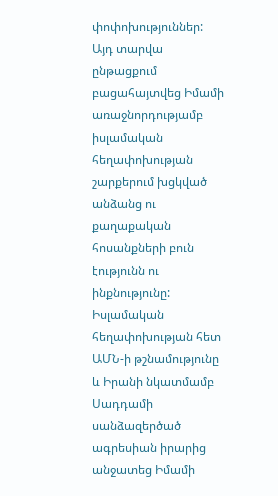փոփոխություններ: Այդ տարվա ընթացքում բացահայտվեց Իմամի առաջնորդությամբ իսլամական հեղափոխության շարքերում խցկված անձանց ու քաղաքական հոսանքների բուն էությունն ու ինքնությունը: Իսլամական հեղափոխության հետ ԱՄՆ-ի թշնամությունը և Իրանի նկատմամբ Սադդամի սանձազերծած ագրեսիան իրարից անջատեց Իմամի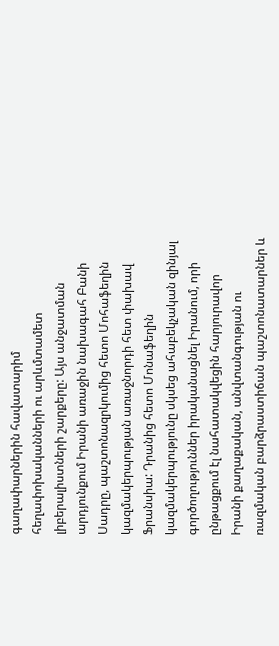գաղափարներին հավատարիմ հեղափոխականների ու արևմտամետ լիբերալիստների շարքերը: Այս անջատման արդյունքում Իրանի առաջին նախագահ Բանի Սադրը, պաշտոնազրկումից հետո Մոհաֆեղին կազմակերպության առաջնորդի հետ փախավ Ֆրանսիա: Դրանից հետո Մոնաֆեղին կազմակերպությունը սկսեց ահաբեկչական զինյալ գործողություններ իրականացնել Իրանում, որի ընթացքում էլ նահատակվեցին հարյուրավոր Իրանի քաղաքական, անվտանգության ու ռազմական բարձրաստիճան պաշտոնատարներ և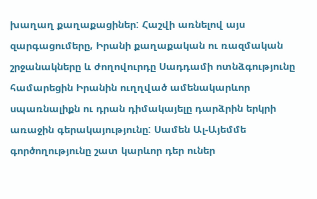խաղաղ քաղաքացիներ: Հաշվի առնելով այս զարգացումերը, Իրանի քաղաքական ու ռազմական շրջանակները և ժողովուրդը Սադդամի ոտնձգությունը համարեցին Իրանին ուղղված ամենակարևոր սպառնալիքն ու դրան դիմակայելը դարձրին երկրի առաջին գերակայությունը: Սամեն Ալ-Այեմմե գործողությունը շատ կարևոր դեր ուներ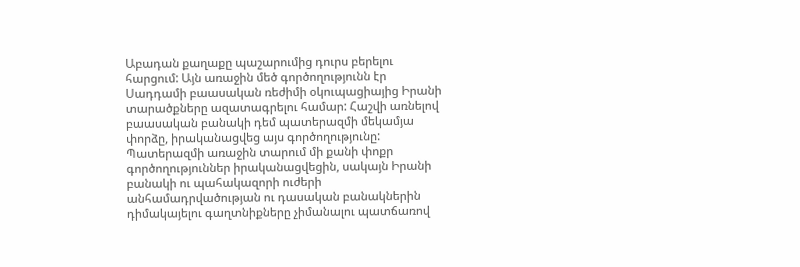Աբադան քաղաքը պաշարումից դուրս բերելու հարցում: Այն առաջին մեծ գործողությունն էր Սադդամի բաասական ռեժիմի օկուպացիայից Իրանի տարածքները ազատագրելու համար: Հաշվի առնելով բաասական բանակի դեմ պատերազմի մեկամյա փորձը, իրականացվեց այս գործողությունը: Պատերազմի առաջին տարում մի քանի փոքր գործողություններ իրականացվեցին, սակայն Իրանի բանակի ու պահակազորի ուժերի անհամադրվածության ու դասական բանակներին դիմակայելու գաղտնիքները չիմանալու պատճառով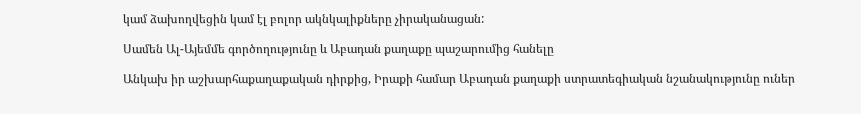կամ ձախողվեցին կամ էլ բոլոր ակնկալիքները չիրականացան:

Սամեն Ալ-Այեմմե գործողությունը և Աբադան քաղաքը պաշարումից հանելը

Անկախ իր աշխարհաքաղաքական դիրքից, Իրաքի համար Աբադան քաղաքի ստրատեգիական նշանակությունը ուներ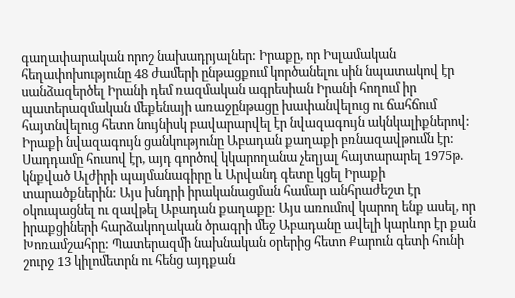գաղափարական որոշ նախադրյալներ: Իրաքը, որ Իսլամական հեղափոխությունը 48 ժամերի ընթացքում կործանելու սին նպատակով էր սանձազերծել Իրանի դեմ ռազմական ագրեսիան Իրանի հողում իր պատերազմական մեքենայի առաջընթացը խափանվելուց ու ճահճում հայտնվելուց հետո նույնիսկ բավարարվել էր նվազագույն ակնկալիքներով: Իրաքի նվազագույն ցանկությունը Աբադան քաղաքի բռնազավթումն էր: Սադդամը հուսով էր, այդ գործով կկարողանա չեղյալ հայտարարել 1975թ. կնքված Ալժիրի պայմանագիրը և Արվանդ գետը կցել Իրաքի տարածքներին: Այս խնդրի իրականացման համար անհրաժեշտ էր օկուպացնել ու զավթել Աբադան քաղաքը: Այս առումով կարող ենք ասել, որ իրաքցիների հարձակողական ծրագրի մեջ Աբադանը ավելի կարևոր էր քան Խոռամշահրը: Պատերազմի նախնական օրերից հետո Քարուն գետի հունի շուրջ 13 կիլոմետրն ու հենց այդքան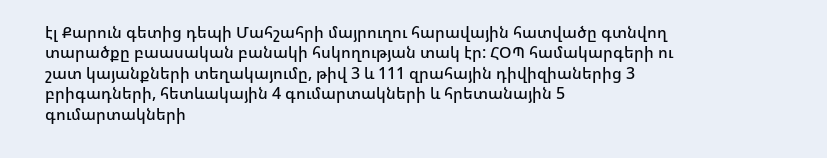էլ Քարուն գետից դեպի Մահշահրի մայրուղու հարավային հատվածը գտնվող տարածքը բաասական բանակի հսկողության տակ էր: ՀՕՊ համակարգերի ու շատ կայանքների տեղակայումը, թիվ 3 և 111 զրահային դիվիզիաներից 3 բրիգադների, հետևակային 4 գումարտակների և հրետանային 5 գումարտակների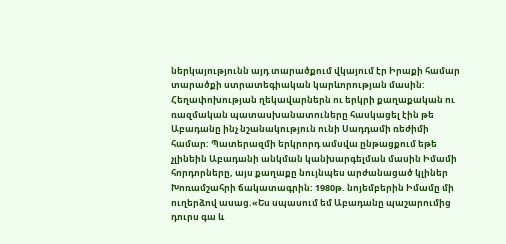ներկայությունն այդ տարածքում վկայում էր Իրաքի համար տարածքի ստրատեգիական կարևորության մասին: Հեղափոխության ղեկավարներն ու երկրի քաղաքական ու ռազմական պատասխանատուները հասկացել էին թե Աբադանը ինչ նշանակություն ունի Սադդամի ռեժիմի համար: Պատերազմի երկրորդ ամսվա ընթացքում եթե չլինեին Աբադանի անկման կանխարգելման մասին Իմամի հորդորները, այս քաղաքը նույնպես արժանացած կլիներ Խոռամշահրի ճակատագրին: 1980թ. նոյեմբերին Իմամը մի ուղերձով ասաց.«Ես սպասում եմ Աբադանը պաշարումից դուրս գա և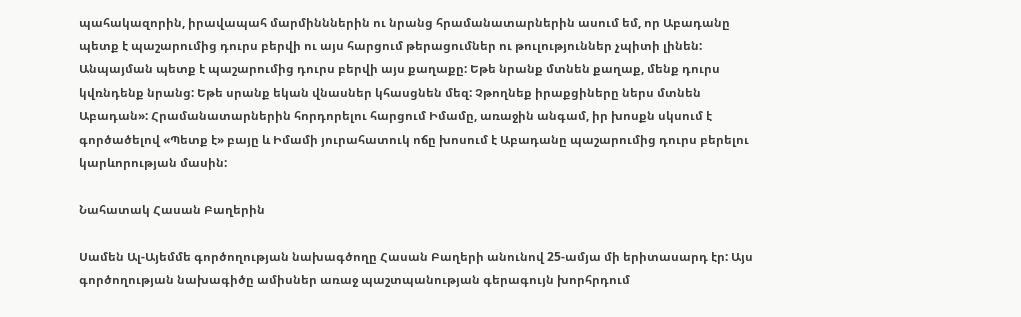պահակազորին, իրավապահ մարմինններին ու նրանց հրամանատարներին ասում եմ, որ Աբադանը պետք է պաշարումից դուրս բերվի ու այս հարցում թերացումներ ու թուլություններ չպիտի լինեն: Անպայման պետք է պաշարումից դուրս բերվի այս քաղաքը: Եթե նրանք մտնեն քաղաք, մենք դուրս կվռնդենք նրանց: Եթե սրանք եկան վնասներ կհասցնեն մեզ: Չթողնեք իրաքցիները ներս մտնեն Աբադան»: Հրամանատարներին հորդորելու հարցում Իմամը, առաջին անգամ, իր խոսքն սկսում է գործածելով «Պետք է» բայը և Իմամի յուրահատուկ ոճը խոսում է Աբադանը պաշարումից դուրս բերելու կարևորության մասին:

Նահատակ Հասան Բաղերին

Սամեն Ալ-Այեմմե գործողության նախագծողը Հասան Բաղերի անունով 25-ամյա մի երիտասարդ էր: Այս գործողության նախագիծը ամիսներ առաջ պաշտպանության գերագույն խորհրդում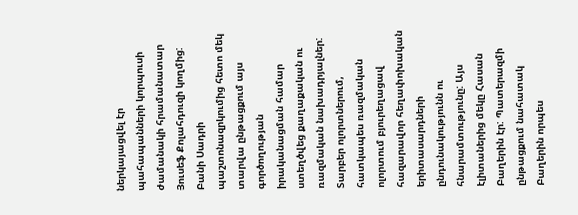ներկայացվել էր պահապանների կորպուսի ժամանակի հրամանատար Յուսեֆ Քոլահդուզի կողմից: Բանի Սադրի պաշտոնազրկումից հետո մեկ տարվա ընթացքում այս գործողության իրականացման համար ստեղծվեց քաղաքական ու ռազմական նախադրյալներ: Տարբեր ոլորտներում, հատկապես ռազմական ոլորտում բյուրեղացավ հազարավոր հեղափոխական երիտասարդների ընդունակությունն ու հնարամտությունը: Այս էլիտաներից մեկը Հասան Բաղերին էր: Պատերազմի ընթացքում նահատակ Բաղերին որպես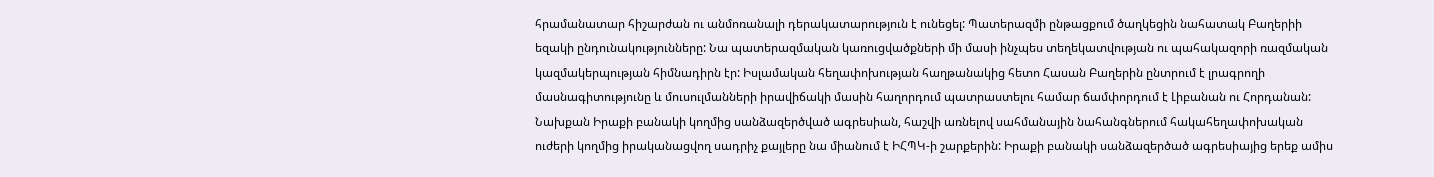հրամանատար հիշարժան ու անմոռանալի դերակատարություն է ունեցել: Պատերազմի ընթացքում ծաղկեցին նահատակ Բաղերիի եզակի ընդունակությունները: Նա պատերազմական կառուցվածքների մի մասի ինչպես տեղեկատվության ու պահակազորի ռազմական կազմակերպության հիմնադիրն էր: Իսլամական հեղափոխության հաղթանակից հետո Հասան Բաղերին ընտրում է լրագրողի մասնագիտությունը և մուսուլմանների իրավիճակի մասին հաղորդում պատրաստելու համար ճամփորդում է Լիբանան ու Հորդանան: Նախքան Իրաքի բանակի կողմից սանձազերծված ագրեսիան, հաշվի առնելով սահմանային նահանգներում հակահեղափոխական ուժերի կողմից իրականացվող սադրիչ քայլերը նա միանում է ԻՀՊԿ-ի շարքերին: Իրաքի բանակի սանձազերծած ագրեսիայից երեք ամիս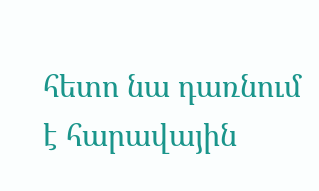հետո նա դառնում է հարավային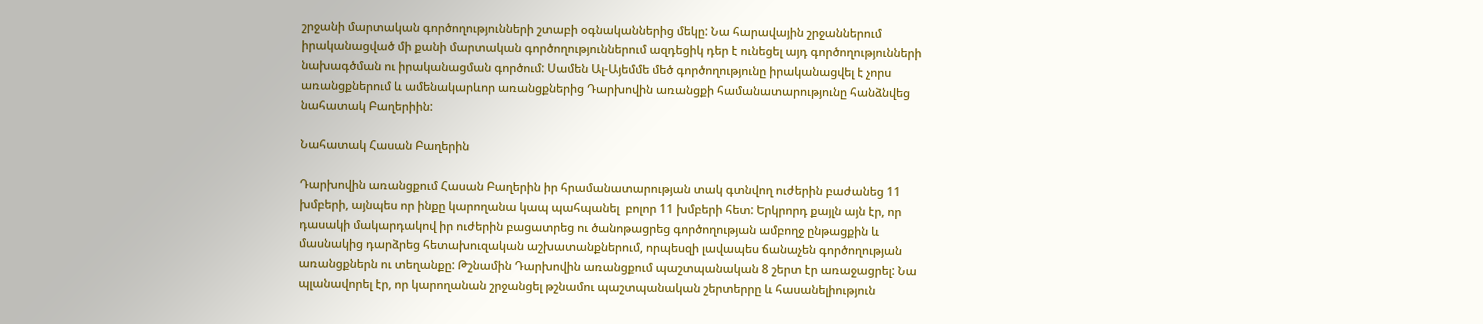շրջանի մարտական գործողությունների շտաբի օգնականներից մեկը: Նա հարավային շրջաններում իրականացված մի քանի մարտական գործողություններում ազդեցիկ դեր է ունեցել այդ գործողությունների նախագծման ու իրականացման գործում: Սամեն Ալ-Այեմմե մեծ գործողությունը իրականացվել է չորս առանցքներում և ամենակարևոր առանցքներից Դարխովին առանցքի համանատարությունը հանձնվեց նահատակ Բաղերիին:

Նահատակ Հասան Բաղերին

Դարխովին առանցքում Հասան Բաղերին իր հրամանատարության տակ գտնվող ուժերին բաժանեց 11 խմբերի, այնպես որ ինքը կարողանա կապ պահպանել  բոլոր 11 խմբերի հետ: Երկրորդ քայլն այն էր, որ դասակի մակարդակով իր ուժերին բացատրեց ու ծանոթացրեց գործողության ամբողջ ընթացքին և մասնակից դարձրեց հետախուզական աշխատանքներում, որպեսզի լավապես ճանաչեն գործողության առանցքներն ու տեղանքը: Թշնամին Դարխովին առանցքում պաշտպանական 8 շերտ էր առաջացրել: Նա պլանավորել էր, որ կարողանան շրջանցել թշնամու պաշտպանական շերտերրը և հասանելիություն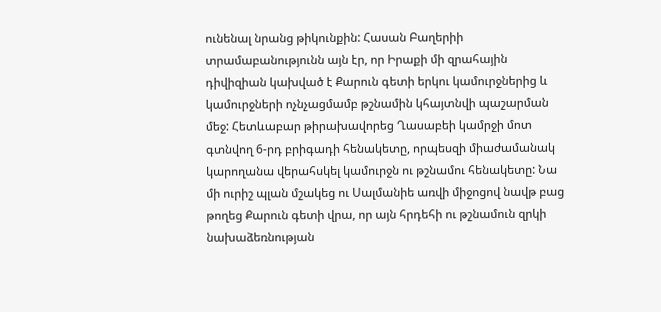ունենալ նրանց թիկունքին: Հասան Բաղերիի տրամաբանությունն այն էր, որ Իրաքի մի զրահային դիվիզիան կախված է Քարուն գետի երկու կամուրջներից և կամուրջների ոչնչացմամբ թշնամին կհայտնվի պաշարման մեջ: Հետևաբար թիրախավորեց Ղասաբեի կամրջի մոտ գտնվող 6-րդ բրիգադի հենակետը, որպեսզի միաժամանակ կարողանա վերահսկել կամուրջն ու թշնամու հենակետը: Նա մի ուրիշ պլան մշակեց ու Սալմանիե առվի միջոցով նավթ բաց թողեց Քարուն գետի վրա, որ այն հրդեհի ու թշնամուն զրկի նախաձեռնության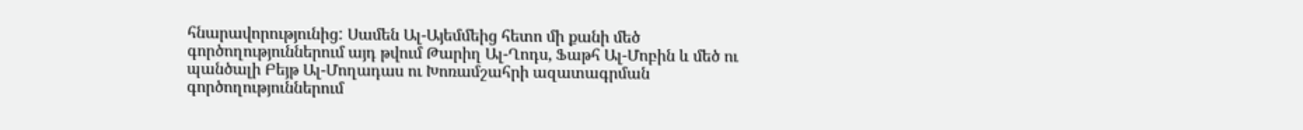հնարավորությունից: Սամեն Ալ-Այեմմեից հետո մի քանի մեծ գործողություններում այդ թվում Թարիղ Ալ-Ղոդս, Ֆաթհ Ալ-Մոբին և մեծ ու պանծալի Բեյթ Ալ-Մողադաս ու Խոռամշահրի ազատագրման գործողություններում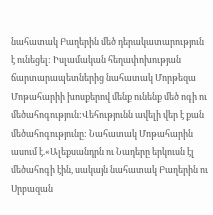նահատակ Բաղերին մեծ դերակատարություն է ունեցել: Իսլամական հեղափոխության ճարտարապետներից նահատակ Մորթեզա Մոթահարիի խոսքերով մենք ունենք մեծ ոգի ու մեծահոգություն:Վեհությունն ավելի վեր է քան մեծահոգությունը: Նահատակ Մոթահարին ասում է.«Ալեքսանդրն ու Նադերը երկուսն էլ մեծահոգի էին, սակայն նահատակ Բաղերին ու Սրբազան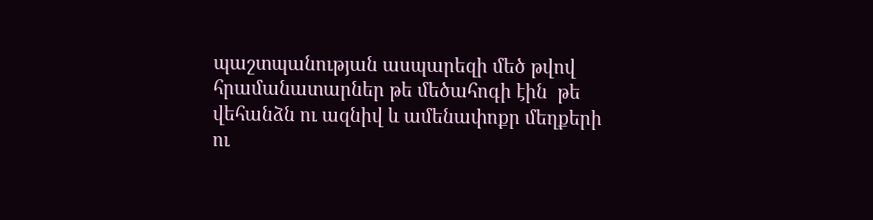պաշտպանության ասպարեզի մեծ թվով հրամանատարներ թե մեծահոգի էին  թե վեհանձն ու ազնիվ և ամենափոքր մեղքերի ու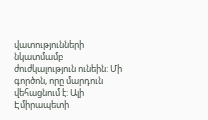վատությունների նկատմամբ ժուժկալություն ունեին: Մի գործոն, որը մարդուն վեհացնում է: Ալի Էմիրապետի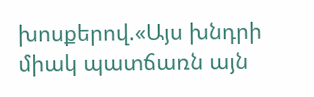խոսքերով.«Այս խնդրի միակ պատճառն այն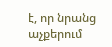է, որ նրանց աչքերում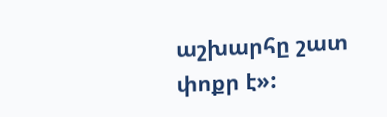աշխարհը շատ փոքր է»: